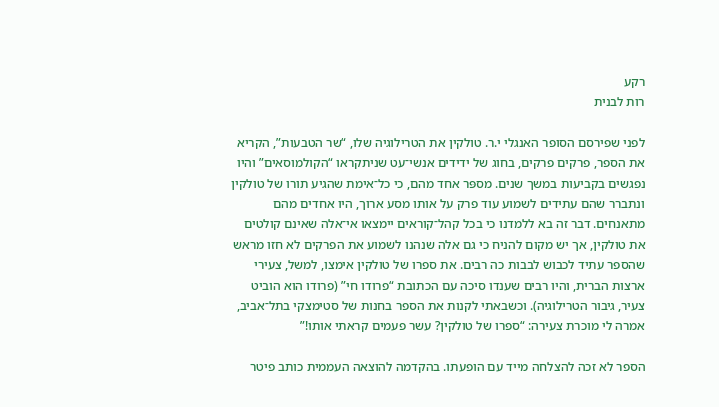רקע
רות לבנית

לפני שפירסם הסופר האנגלי י.ר. טולקין את הטרילוגיה שלו, “שר הטבעות”, הקריא את הספר, פרקים פרקים, בחוג של ידידים אנשי־עט שניתקראו “הקולמוסאים” והיו נפגשים בקביעות במשך שנים. מספּר אחד מהם, כי כל־אימת שהגיע תורו של טולקין ונתברר שהם עתידים לשמוע עוד פרק על אותו מסע ארוך, היו אחדים מהם מתאנחים. דבר זה בא ללמדנו כי בכל קהל־קוראים יימצאו אי־אלה שאינם קולטים את טולקין, אך יש מקום להניח כי גם אלה שנהנו לשמוע את הפרקים לא חזו מראש שהספר עתיד לכבוש לבבות כה רבים. את ספרו של טולקין אימצו, למשל, צעירי ארצות הברית, והיו רבים שענדו סיכה עם הכתובת “פרודו חי” (פרודו הוא הוביט צעיר, גיבור הטרילוגיה). וכשבאתי לקנות את הספר בחנות של סטימצקי בתל־אביב, אמרה לי מוכרת צעירה: “ספרו של טולקין? עשר פעמים קראתי אותו!”

הספר לא זכה להצלחה מייד עם הופעתו. בהקדמה להוצאה העממית כותב פיטר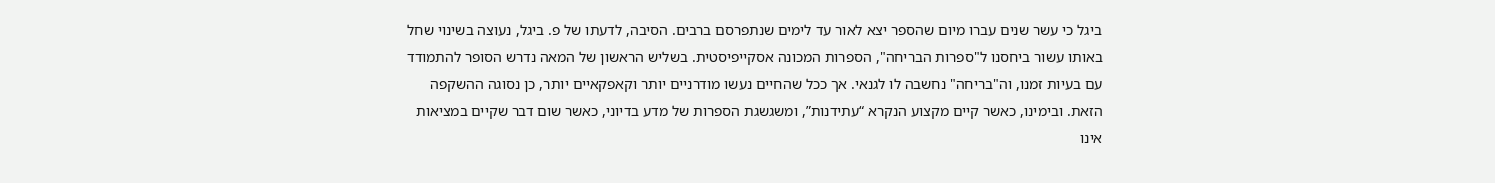ביגל כי עשר שנים עברו מיום שהספר יצא לאור עד לימים שנתפרסם ברבים. הסיבה, לדעתו של פ. ביגל, נעוצה בשינוי שחל באותו עשור ביחסנו ל"ספרות הבריחה", הספרות המכונה אסקייפיסטית. בשליש הראשון של המאה נדרש הסופר להתמודד עם בעיות זמנו, וה"בריחה" נחשבה לו לגנאי. אך ככל שהחיים נעשו מודרניים יותר וקאפקאיים יותר, כן נסוגה ההשקפה הזאת. ובימינו, כאשר קיים מקצוע הנקרא “עתידנות”, ומשגשגת הספרות של מדע בדיוני, כאשר שום דבר שקיים במציאות אינו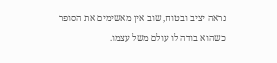נראה יציב ובטוח, שוב אין מאשימים את הסופר כשהוא בודה לו עולם משל עצמו.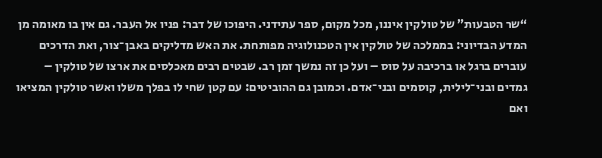“שר הטבעות” של טולקין איננו, מכל מקום, ספר עתידני. היפוכו של דבר: פניו אל העבר. גם אין בו מאומה מן המדע הבדיוני: בממלכה של טולקין אין הטכנולוגיה מפותחת. את האש מדליקים באבן־צור, ואת הדרכים עוברים ברגל או ברכיבה על סוס – ועל כן זה נמשך זמן רב. שבטים רבים מאכלסים את ארצו של טולקין – גמדים ובני־לילית, קוסמים ובני־אדם. וכמובן גם ההוביטים: עם קטן שחי לו בפלך משלו ואשר טולקין המציאו ואם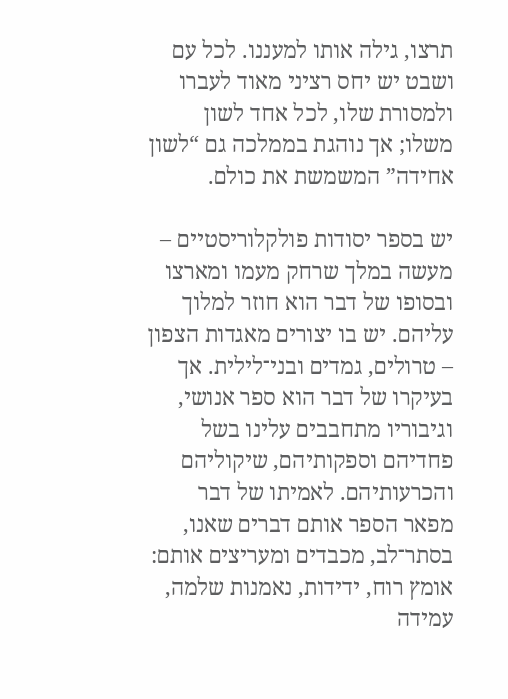תרצו, גילה אותו למעננו. לכל עם ושבט יש יחס רציני מאוד לעברו ולמסורת שלו, לכל אחד לשון משלו; אך נוהגת בממלכה גם “לשון אחידה” המשמשת את כולם.

יש בספר יסודות פולקלוריסטיים – מעשה במלך שרחק מעמו ומארצו ובסופו של דבר הוא חוזר למלוך עליהם. יש בו יצורים מאגדות הצפון – טרולים, גמדים ובני־לילית. אך בעיקרו של דבר הוא ספר אנושי, וגיבוריו מתחבבים עלינו בשל פחדיהם וספקותיהם, שיקוליהם והכרעותיהם. לאמיתו של דבר מפאר הספר אותם דברים שאנו, בסתר־לב, מכבדים ומעריצים אותם: אומץ רוח, ידידות, נאמנות שלמה, עמידה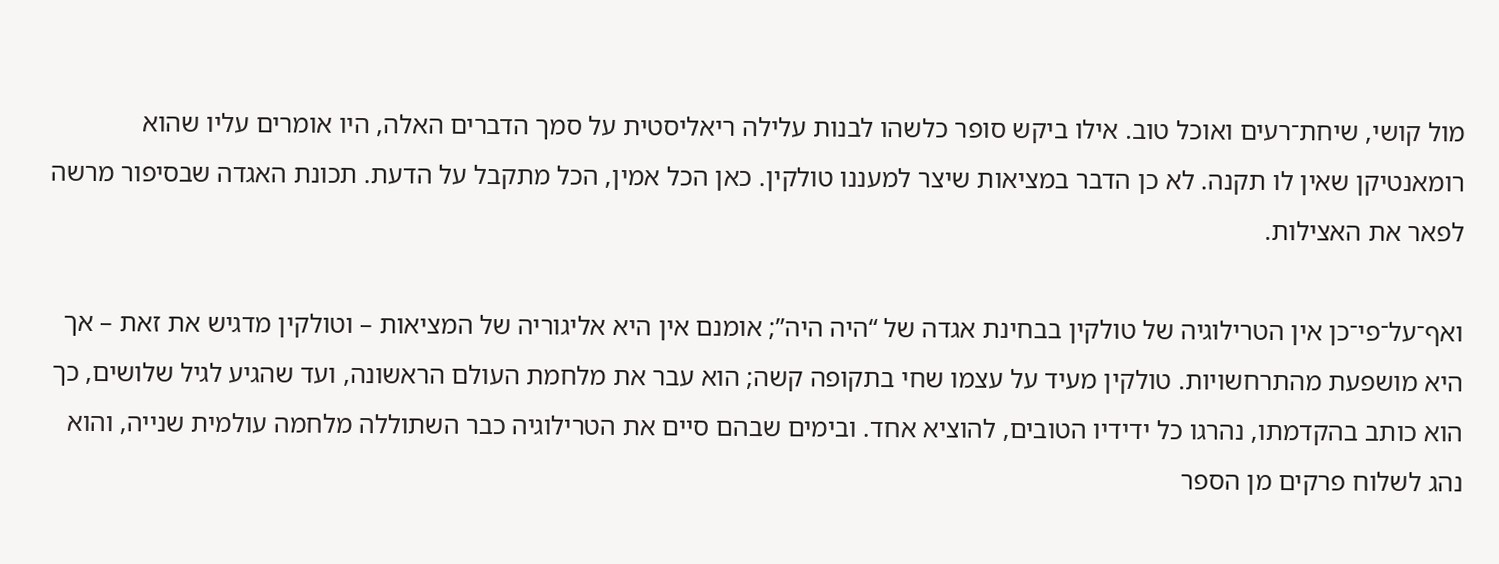מול קושי, שיחת־רעים ואוכל טוב. אילו ביקש סופר כלשהו לבנות עלילה ריאליסטית על סמך הדברים האלה, היו אומרים עליו שהוא רומאנטיקן שאין לו תקנה. לא כן הדבר במציאות שיצר למעננו טולקין. כאן הכל אמין, הכל מתקבל על הדעת. תכונת האגדה שבסיפור מרשה לפאר את האצילות.

ואף־על־פי־כן אין הטרילוגיה של טולקין בבחינת אגדה של “היה היה”; אומנם אין היא אליגוריה של המציאות – וטולקין מדגיש את זאת – אך היא מושפעת מהתרחשויות. טולקין מעיד על עצמו שחי בתקופה קשה; הוא עבר את מלחמת העולם הראשונה, ועד שהגיע לגיל שלושים, כך הוא כותב בהקדמתו, נהרגו כל ידידיו הטובים, להוציא אחד. ובימים שבהם סיים את הטרילוגיה כבר השתוללה מלחמה עולמית שנייה, והוא נהג לשלוח פרקים מן הספר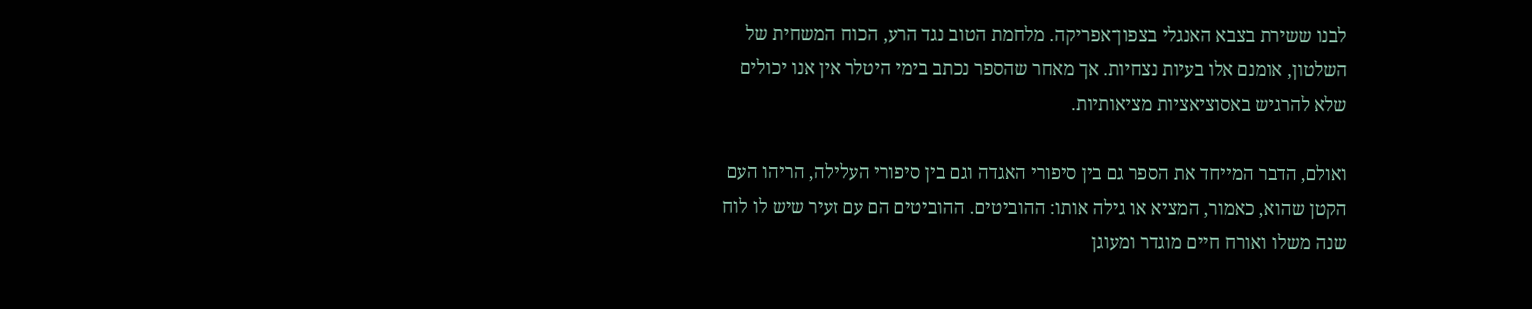לבנו ששירת בצבא האנגלי בצפון־אפריקה. מלחמת הטוב נגד הרע, הכוח המשחית של השלטון, אומנם אלו בעיות נצחיות. אך מאחר שהספר נכתב בימי היטלר אין אנו יכולים שלא להרגיש באסוציאציות מציאותיות.

ואולם, הדבר המייחד את הספר גם בין סיפורי האגדה וגם בין סיפורי העלילה, הריהו העם הקטן שהוא, כאמור, המציא או גילה אותו: ההוביטים. ההוביטים הם עם זעיר שיש לו לוח שנה משלו ואורח חיים מוגדר ומעוגן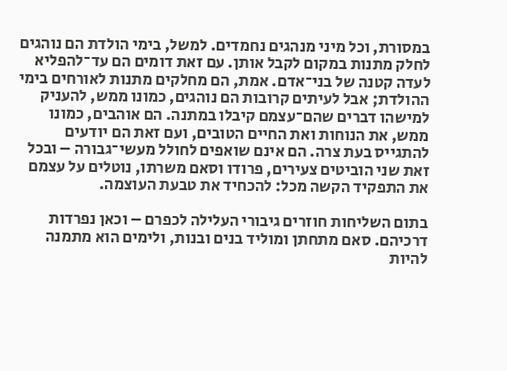במסורת, וכל מיני מנהגים נחמדים. למשל, בימי הולדת הם נוהגים לחלק מתנות במקום לקבל אותן. עם זאת דומים הם עד־להפליא לעדה קטנה של בני־אדם. אמת, הם מחלקים מתנות לאורחים בימי ההולדת; אבל לעיתים קרובות הם נוהגים, כמונו ממש, להעניק למישהו דברים שהם־עצמם קיבלו במתנה. הם אוהבים, כמונו ממש, את הנוחות ואת החיים הטובים, ועם זאת הם יודעים להתגייס בעת צרה. הם אינם שואפים לחולל מעשי־גבורה – ובכל זאת שני הוביטים צעירים, פרודו וסאם משרתו, נוטלים על עצמם את התפקיד הקשה מכל: להכחיד את טבעת העוצמה.

בתום השליחות חוזרים גיבורי העלילה לכפרם – וכאן נפרדות דרכיהם. סאם מתחתן ומוליד בנים ובנות, ולימים הוא מתמנה להיות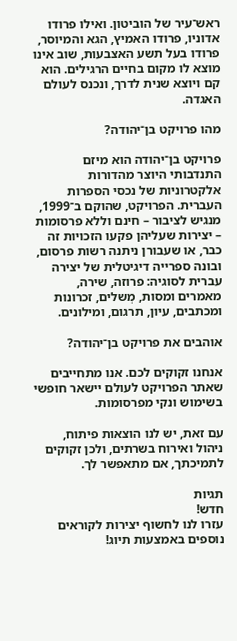ראש־עיר של הוביטון. ואילו פרודו אדוניו, פרודו האמיץ, הגא והמיוסר, פרודו בעל תשע האצבעות, שוב אינו מוצא לו מקום בחיים הרגילים. הוא קם ויוצא שנית לדרך, ונכנס לעולם האגדה.

מהו פרויקט בן־יהודה?

פרויקט בן־יהודה הוא מיזם התנדבותי היוצר מהדורות אלקטרוניות של נכסי הספרות העברית. הפרויקט, שהוקם ב־1999, מנגיש לציבור – חינם וללא פרסומות – יצירות שעליהן פקעו הזכויות זה כבר, או שעבורן ניתנה רשות פרסום, ובונה ספרייה דיגיטלית של יצירה עברית לסוגיה: פרוזה, שירה, מאמרים ומסות, מְשלים, זכרונות ומכתבים, עיון, תרגום, ומילונים.

אוהבים את פרויקט בן־יהודה?

אנחנו זקוקים לכם. אנו מתחייבים שאתר הפרויקט לעולם יישאר חופשי בשימוש ונקי מפרסומות.

עם זאת, יש לנו הוצאות פיתוח, ניהול ואירוח בשרתים, ולכן זקוקים לתמיכתך, אם מתאפשר לך.

תגיות
חדש!
עזרו לנו לחשוף יצירות לקוראים נוספים באמצעות תיוג!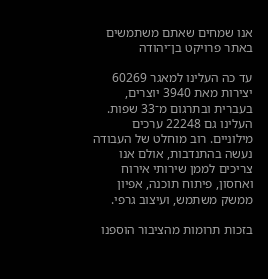אנו שמחים שאתם משתמשים באתר פרויקט בן־יהודה

עד כה העלינו למאגר 60269 יצירות מאת 3940 יוצרים, בעברית ובתרגום מ־33 שפות. העלינו גם 22248 ערכים מילוניים. רוב מוחלט של העבודה נעשה בהתנדבות, אולם אנו צריכים לממן שירותי אירוח ואחסון, פיתוח תוכנה, אפיון ממשק משתמש, ועיצוב גרפי.

בזכות תרומות מהציבור הוספנו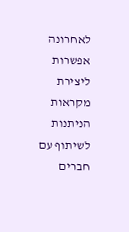לאחרונה אפשרות ליצירת מקראות הניתנות לשיתוף עם חברים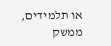או תלמידים, ממשק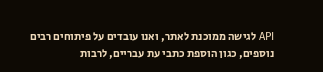API לגישה ממוכנת לאתר, ואנו עובדים על פיתוחים רבים נוספים, כגון הוספת כתבי עת עבריים, לרבות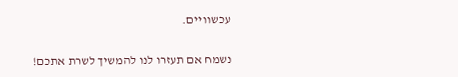עכשוויים.

נשמח אם תעזרו לנו להמשיך לשרת אתכם!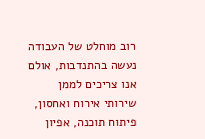רוב מוחלט של העבודה נעשה בהתנדבות, אולם אנו צריכים לממן שירותי אירוח ואחסון, פיתוח תוכנה, אפיון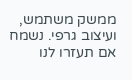ממשק משתמש, ועיצוב גרפי. נשמח אם תעזרו לנו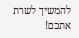להמשיך לשרת אתכם!